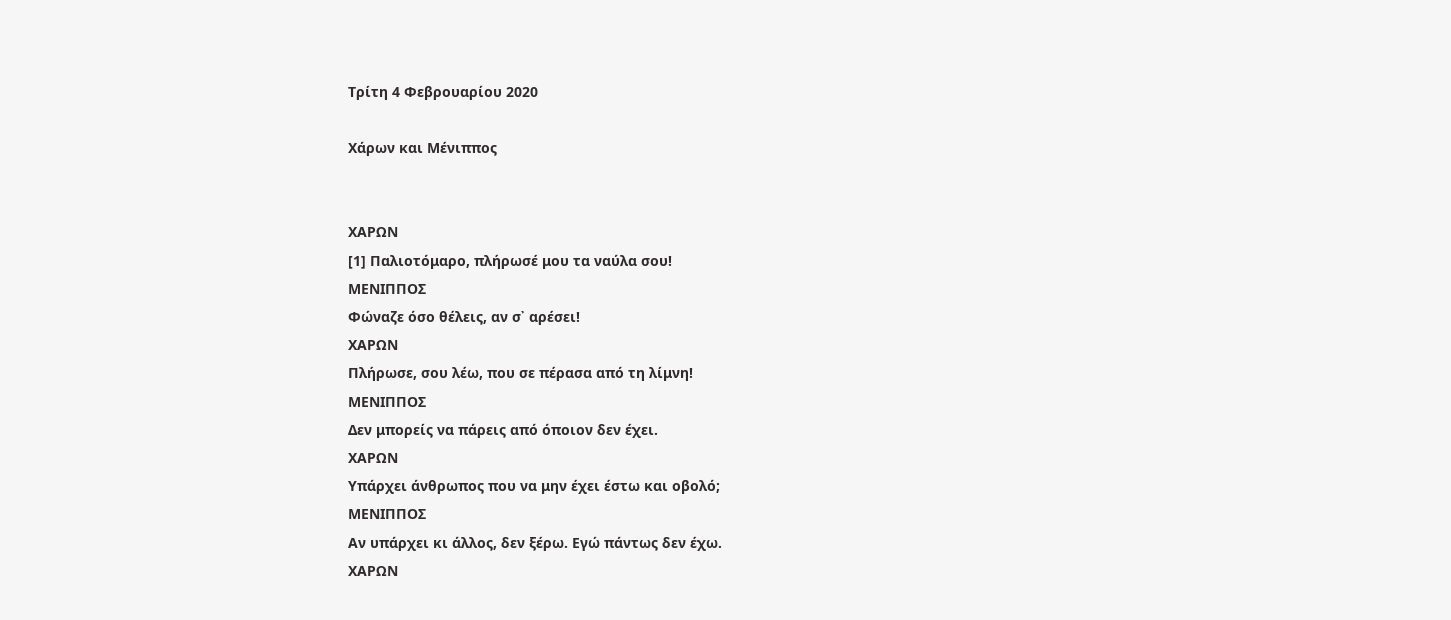Τρίτη 4 Φεβρουαρίου 2020

Χάρων και Μένιππος


ΧΑΡΩΝ
[1] Παλιοτόμαρο, πλήρωσέ μου τα ναύλα σου!
ΜΕΝΙΠΠΟΣ
Φώναζε όσο θέλεις, αν σ᾽ αρέσει!
ΧΑΡΩΝ
Πλήρωσε, σου λέω, που σε πέρασα από τη λίμνη!
ΜΕΝΙΠΠΟΣ
Δεν μπορείς να πάρεις από όποιον δεν έχει.
ΧΑΡΩΝ
Υπάρχει άνθρωπος που να μην έχει έστω και οβολό;
ΜΕΝΙΠΠΟΣ
Αν υπάρχει κι άλλος, δεν ξέρω. Εγώ πάντως δεν έχω.
ΧΑΡΩΝ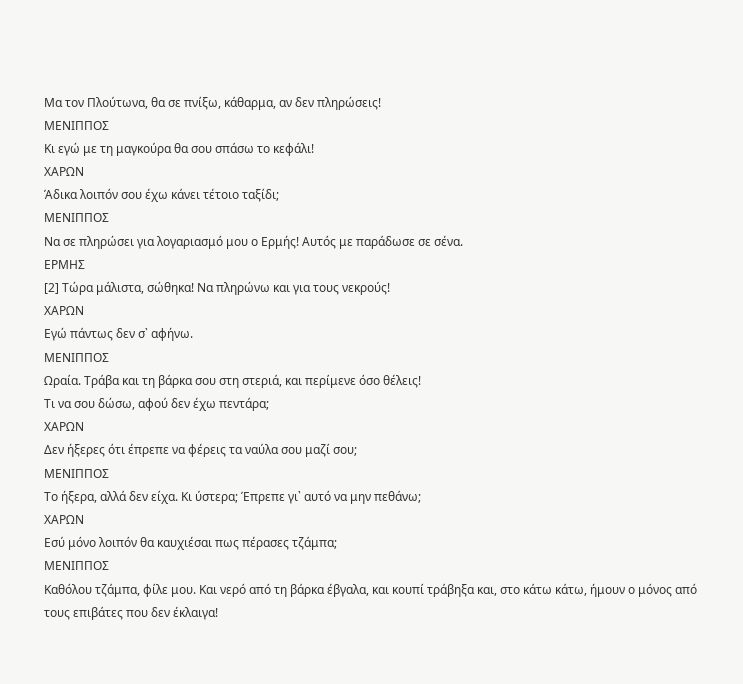Μα τον Πλούτωνα, θα σε πνίξω, κάθαρμα, αν δεν πληρώσεις!
ΜΕΝΙΠΠΟΣ
Κι εγώ με τη μαγκούρα θα σου σπάσω το κεφάλι!
ΧΑΡΩΝ
Άδικα λοιπόν σου έχω κάνει τέτοιο ταξίδι;
ΜΕΝΙΠΠΟΣ
Να σε πληρώσει για λογαριασμό μου ο Ερμής! Αυτός με παράδωσε σε σένα.
ΕΡΜΗΣ
[2] Τώρα μάλιστα, σώθηκα! Να πληρώνω και για τους νεκρούς!
ΧΑΡΩΝ
Εγώ πάντως δεν σ᾽ αφήνω.
ΜΕΝΙΠΠΟΣ
Ωραία. Τράβα και τη βάρκα σου στη στεριά, και περίμενε όσο θέλεις!
Τι να σου δώσω, αφού δεν έχω πεντάρα;
ΧΑΡΩΝ
Δεν ήξερες ότι έπρεπε να φέρεις τα ναύλα σου μαζί σου;
ΜΕΝΙΠΠΟΣ
Το ήξερα, αλλά δεν είχα. Κι ύστερα; Έπρεπε γι᾽ αυτό να μην πεθάνω;
ΧΑΡΩΝ
Εσύ μόνο λοιπόν θα καυχιέσαι πως πέρασες τζάμπα;
ΜΕΝΙΠΠΟΣ
Καθόλου τζάμπα, φίλε μου. Και νερό από τη βάρκα έβγαλα, και κουπί τράβηξα και, στο κάτω κάτω, ήμουν ο μόνος από τους επιβάτες που δεν έκλαιγα!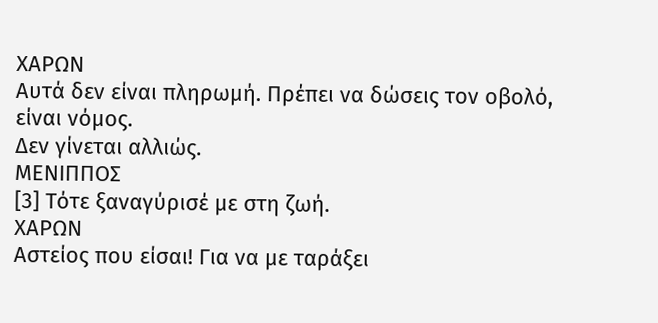ΧΑΡΩΝ
Αυτά δεν είναι πληρωμή. Πρέπει να δώσεις τον οβολό, είναι νόμος.
Δεν γίνεται αλλιώς.
ΜΕΝΙΠΠΟΣ
[3] Τότε ξαναγύρισέ με στη ζωή.
ΧΑΡΩΝ
Αστείος που είσαι! Για να με ταράξει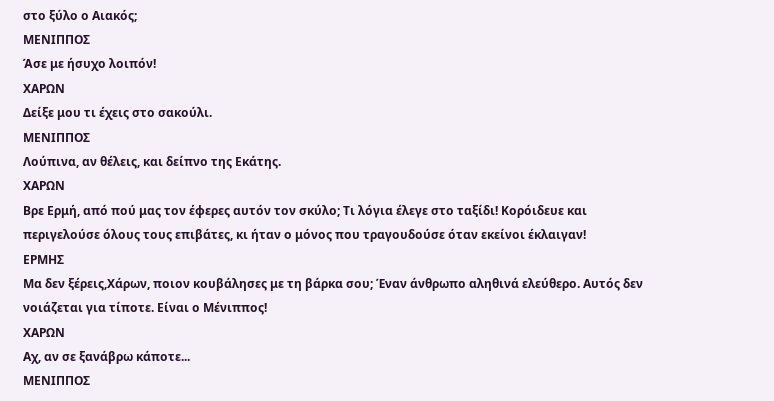στο ξύλο ο Αιακός;
ΜΕΝΙΠΠΟΣ
Άσε με ήσυχο λοιπόν!
ΧΑΡΩΝ
Δείξε μου τι έχεις στο σακούλι.
ΜΕΝΙΠΠΟΣ
Λούπινα, αν θέλεις, και δείπνο της Εκάτης.
ΧΑΡΩΝ
Βρε Ερμή, από πού μας τον έφερες αυτόν τον σκύλο; Τι λόγια έλεγε στο ταξίδι! Κορόιδευε και περιγελούσε όλους τους επιβάτες, κι ήταν ο μόνος που τραγουδούσε όταν εκείνοι έκλαιγαν!
ΕΡΜΗΣ
Μα δεν ξέρεις,Χάρων, ποιον κουβάλησες με τη βάρκα σου; Έναν άνθρωπο αληθινά ελεύθερο. Αυτός δεν νοιάζεται για τίποτε. Είναι ο Μένιππος!
ΧΑΡΩΝ
Αχ, αν σε ξανάβρω κάποτε...
ΜΕΝΙΠΠΟΣ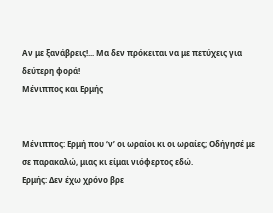Αν με ξανάβρεις!... Μα δεν πρόκειται να με πετύχεις για δεύτερη φορά!
Μένιππος και Ερμής


Μένιππος: Ερμή που ‘ν’ οι ωραίοι κι οι ωραίες; Οδήγησέ με σε παρακαλώ, μιας κι είμαι νιόφερτος εδώ.
Ερμής: Δεν έχω χρόνο βρε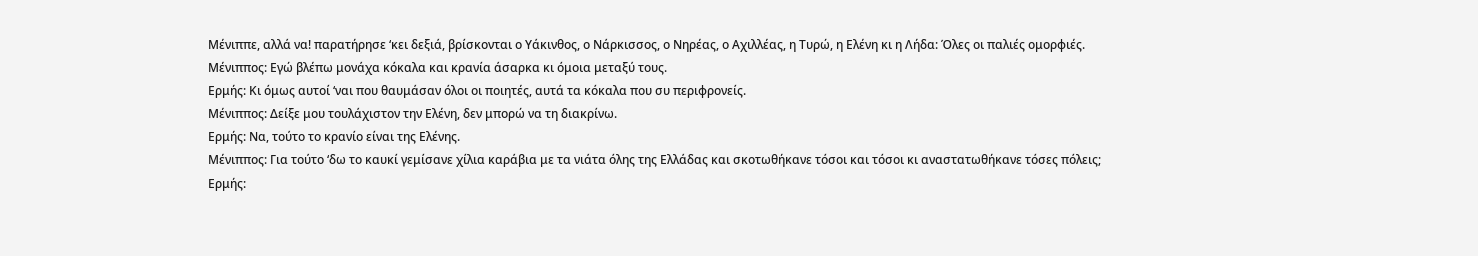Μένιππε, αλλά να! παρατήρησε ‘κει δεξιά, βρίσκονται ο Υάκινθος, ο Νάρκισσος, ο Νηρέας, ο Αχιλλέας, η Τυρώ, η Ελένη κι η Λήδα: Όλες οι παλιές ομορφιές.
Μένιππος: Εγώ βλέπω μονάχα κόκαλα και κρανία άσαρκα κι όμοια μεταξύ τους.
Ερμής: Κι όμως αυτοί ‘ναι που θαυμάσαν όλοι οι ποιητές, αυτά τα κόκαλα που συ περιφρονείς.
Μένιππος: Δείξε μου τουλάχιστον την Ελένη, δεν μπορώ να τη διακρίνω.
Ερμής: Να, τούτο το κρανίο είναι της Ελένης.
Μένιππος: Για τούτο ‘δω το καυκί γεμίσανε χίλια καράβια με τα νιάτα όλης της Ελλάδας και σκοτωθήκανε τόσοι και τόσοι κι αναστατωθήκανε τόσες πόλεις;
Ερμής: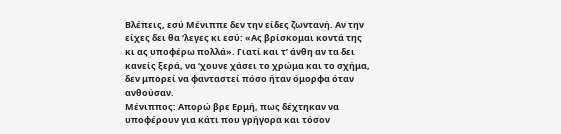Βλέπεις, εσύ Μένιππε δεν την είδες ζωντανή. Αν την είχες δει θα ‘λεγες κι εσύ: «Ας βρίσκομαι κοντά της κι ας υποφέρω πολλά». Γιατί και τ’ άνθη αν τα δει κανείς ξερά, να ‘χουνε χάσει το χρώμα και το σχήμα, δεν μπορεί να φανταστεί πόσο ήταν όμορφα όταν ανθούσαν.
Μένιππος: Απορώ βρε Ερμή, πως δέχτηκαν να υποφέρουν για κάτι που γρήγορα και τόσον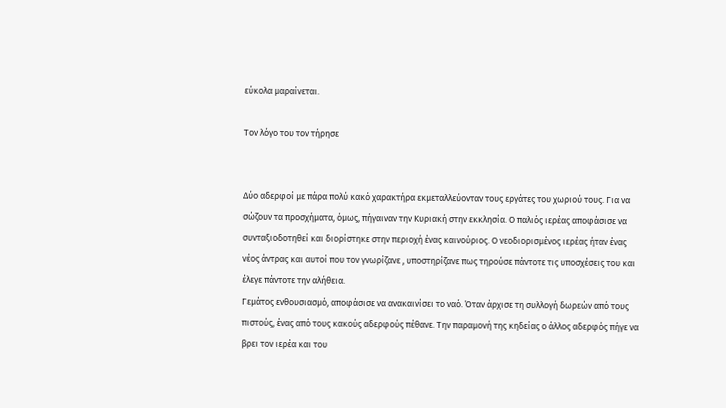εύκολα μαραίνεται.

Τον λόγο του τον τήρησε


Δύο αδερφοί με πάρα πολύ κακό χαρακτήρα εκμεταλλεύονταν τους εργάτες του χωριού τους. Για να σώζουν τα προσχήματα, όμως, πήγαιναν την Κυριακή στην εκκλησία. Ο παλιός ιερέας αποφάσισε να συνταξιοδοτηθεί και διορίστηκε στην περιοχή ένας καινούριος. Ο νεοδιορισμένος ιερέας ήταν ένας νέος άντρας και αυτοί που τον γνωρίζανε , υποστηρίζανε πως τηρούσε πάντοτε τις υποσχέσεις του και έλεγε πάντοτε την αλήθεια.
Γεμάτος ενθουσιασμό, αποφάσισε να ανακαινίσει το ναό. Όταν άρχισε τη συλλογή δωρεών από τους πιστούς, ένας από τους κακούς αδερφούς πέθανε. Την παραμονή της κηδείας ο άλλος αδερφός πήγε να βρει τον ιερέα και του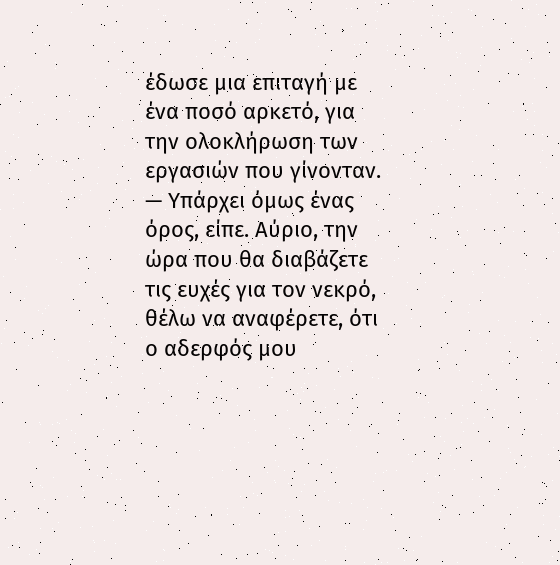έδωσε μια επιταγή με ένα ποσό αρκετό, για την ολοκλήρωση των εργασιών που γίνονταν.
— Υπάρχει όμως ένας όρος, είπε. Αύριο, την ώρα που θα διαβάζετε τις ευχές για τον νεκρό, θέλω να αναφέρετε, ότι ο αδερφός μου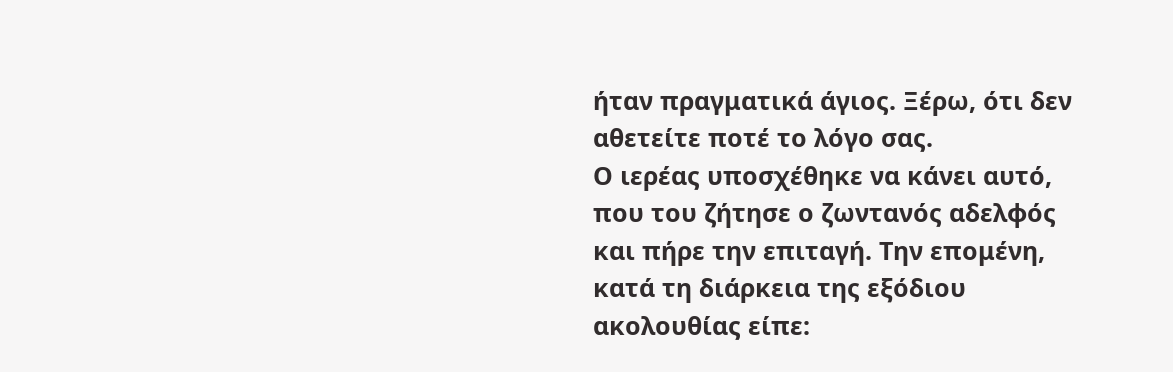ήταν πραγματικά άγιος. Ξέρω, ότι δεν αθετείτε ποτέ το λόγο σας.
Ο ιερέας υποσχέθηκε να κάνει αυτό, που του ζήτησε ο ζωντανός αδελφός και πήρε την επιταγή. Την επομένη, κατά τη διάρκεια της εξόδιου ακολουθίας είπε: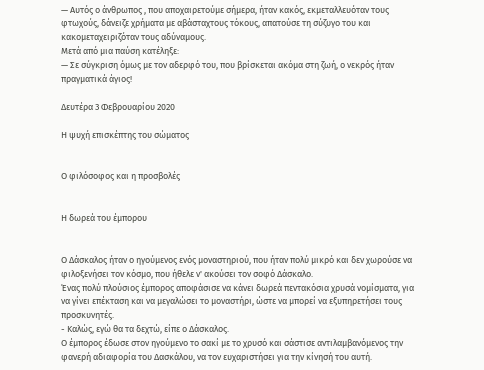— Αυτός ο άνθρωπος , που αποχαιρετούμε σήμερα, ήταν κακός, εκμεταλλευόταν τους φτωχούς, δάνειζε χρήματα με αβάσταχτους τόκους, απατούσε τη σύζυγο του και κακομεταχειριζόταν τους αδύναμους.
Μετά από μια παύση κατέληξε:
— Σε σύγκριση όμως με τον αδερφό του, που βρίσκεται ακόμα στη ζωή, ο νεκρός ήταν πραγματικά άγιος!

Δευτέρα 3 Φεβρουαρίου 2020

Η ψυχή επισκέπτης του σώματος


Ο φιλόσοφος και η προσβολές


Η δωρεά του έμπορου


Ο Δάσκαλος ήταν ο ηγούμενος ενός μοναστηριού, που ήταν πολύ μικρό και δεν χωρούσε να φιλοξενήσει τον κόσμο, που ήθελε ν' ακούσει τον σοφό Δάσκαλο.
Ένας πολύ πλούσιος έμπορος αποφάσισε να κάνει δωρεά πεντακόσια χρυσά νομίσματα, για να γίνει επέκταση και να μεγαλώσει το μοναστήρι, ώστε να μπορεί να εξυπηρετήσει τους προσκυνητές.
- Καλώς, εγώ θα τα δεχτώ, είπε ο Δάσκαλος.
Ο έμπορος έδωσε στον ηγούμενο το σακί με το χρυσό και σάστισε αντιλαμβανόμενος την φανερή αδιαφορία του Δασκάλου, να τον ευχαριστήσει για την κίνησή του αυτή.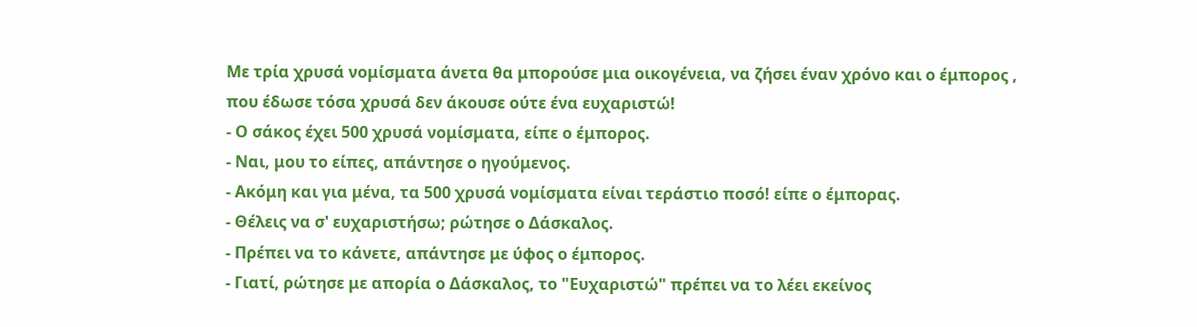Με τρία χρυσά νομίσματα άνετα θα μπορούσε μια οικογένεια, να ζήσει έναν χρόνο και ο έμπορος , που έδωσε τόσα χρυσά δεν άκουσε ούτε ένα ευχαριστώ!
- Ο σάκος έχει 500 χρυσά νομίσματα, είπε ο έμπορος.
- Ναι, μου το είπες, απάντησε ο ηγούμενος.
- Ακόμη και για μένα, τα 500 χρυσά νομίσματα είναι τεράστιο ποσό! είπε ο έμπορας.
- Θέλεις να σ' ευχαριστήσω; ρώτησε ο Δάσκαλος.
- Πρέπει να το κάνετε, απάντησε με ύφος ο έμπορος.
- Γιατί, ρώτησε με απορία ο Δάσκαλος, το "Ευχαριστώ" πρέπει να το λέει εκείνος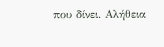που δίνει. Αλήθεια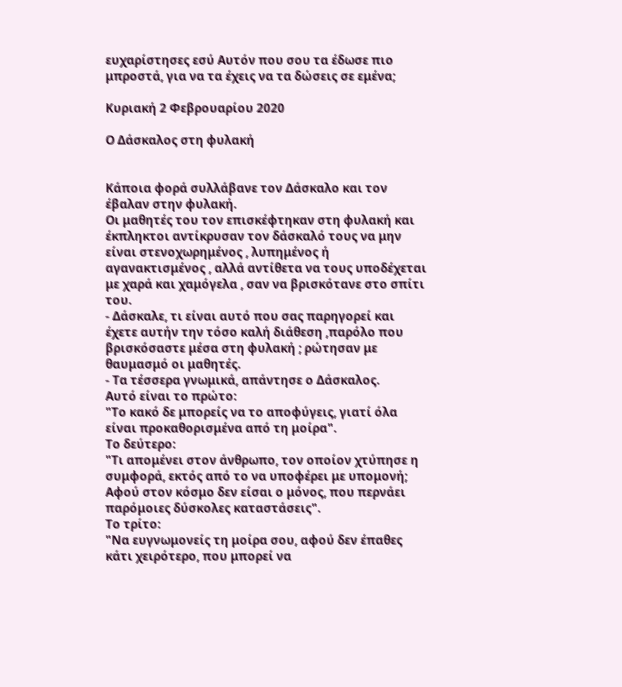ευχαρίστησες εσύ Αυτόν που σου τα έδωσε πιο μπροστά, για να τα έχεις να τα δώσεις σε εμένα;

Κυριακή 2 Φεβρουαρίου 2020

Ο Δάσκαλος στη φυλακή


Κάποια φορά συλλάβανε τον Δάσκαλο και τον έβαλαν στην φυλακή.
Οι μαθητές του τον επισκέφτηκαν στη φυλακή και έκπληκτοι αντίκρυσαν τον δάσκαλό τους να μην είναι στενοχωρημένος , λυπημένος ή αγανακτισμένος , αλλά αντίθετα να τους υποδέχεται με χαρά και χαμόγελα , σαν να βρισκότανε στο σπίτι του.
- Δάσκαλε, τι είναι αυτό που σας παρηγορεί και έχετε αυτήν την τόσο καλή διάθεση ,παρόλο που βρισκόσαστε μέσα στη φυλακή ; ρώτησαν με θαυμασμό οι μαθητές.
- Τα τέσσερα γνωμικά, απάντησε ο Δάσκαλος.
Αυτό είναι το πρώτο:
"Το κακό δε μπορείς να το αποφύγεις, γιατί όλα είναι προκαθορισμένα από τη μοίρα".
Το δεύτερο:
"Τι απομένει στον άνθρωπο, τον οποίον χτύπησε η συμφορά, εκτός από το να υποφέρει με υπομονή; Αφού στον κόσμο δεν είσαι ο μόνος, που περνάει παρόμοιες δύσκολες καταστάσεις".
Το τρίτο:
"Να ευγνωμονείς τη μοίρα σου, αφού δεν έπαθες κάτι χειρότερο, που μπορεί να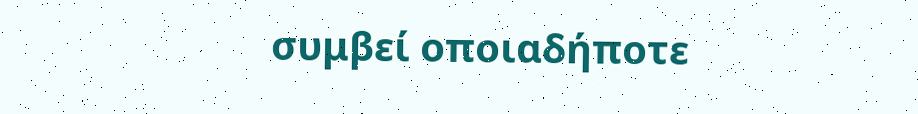συμβεί οποιαδήποτε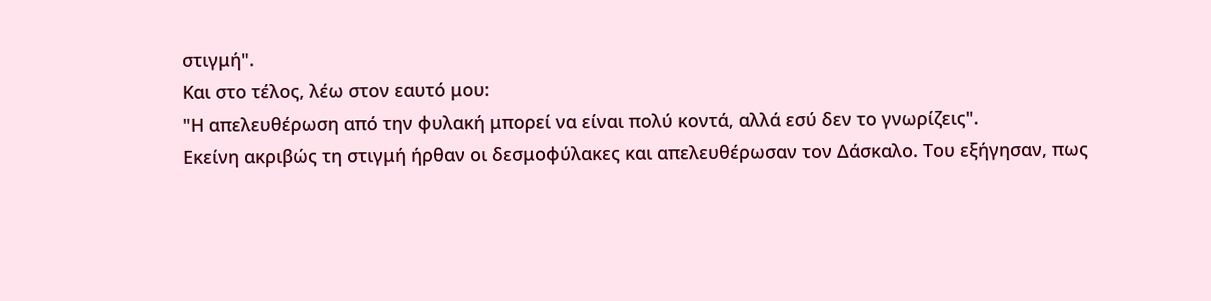στιγμή".
Και στο τέλος, λέω στον εαυτό μου:
"Η απελευθέρωση από την φυλακή μπορεί να είναι πολύ κοντά, αλλά εσύ δεν το γνωρίζεις".
Εκείνη ακριβώς τη στιγμή ήρθαν οι δεσμοφύλακες και απελευθέρωσαν τον Δάσκαλο. Του εξήγησαν, πως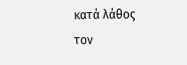κατά λάθος τον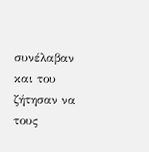συνέλαβαν και του ζήτησαν να τους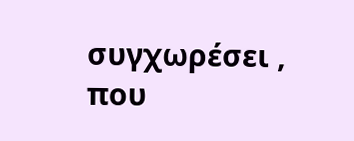συγχωρέσει , που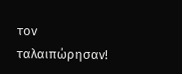τον ταλαιπώρησαν!